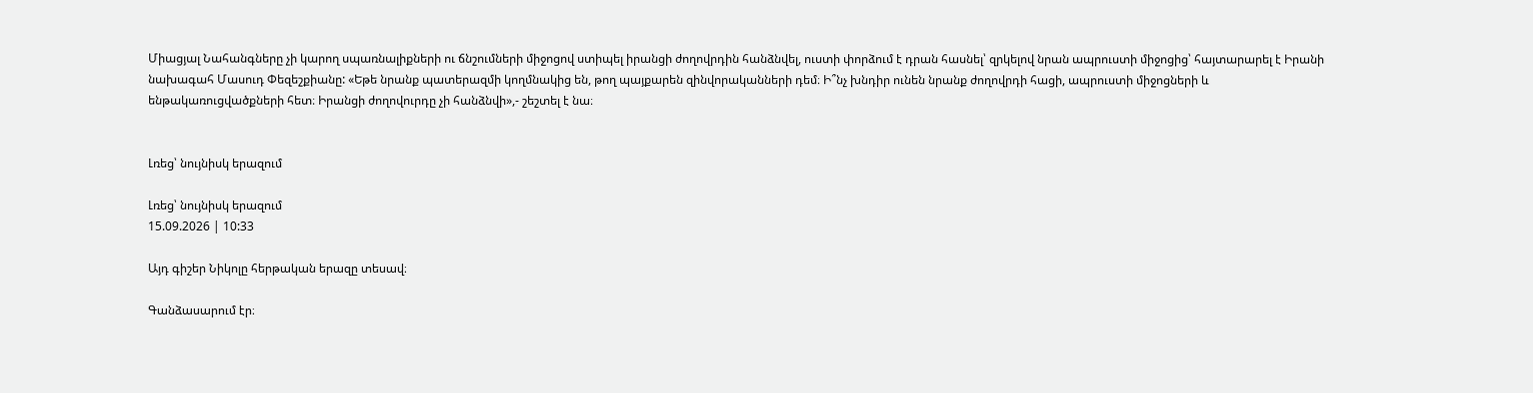Միացյալ Նահանգները չի կարող սպառնալիքների ու ճնշումների միջոցով ստիպել իրանցի ժողովրդին հանձնվել, ուստի փորձում է դրան հասնել՝ զրկելով նրան ապրուստի միջոցից՝ հայտարարել է Իրանի նախագահ Մասուդ Փեզեշքիանը: «Եթե նրանք պատերազմի կողմնակից են, թող պայքարեն զինվորականների դեմ։ Ի՞նչ խնդիր ունեն նրանք ժողովրդի հացի, ապրուստի միջոցների և ենթակառուցվածքների հետ։ Իրանցի ժողովուրդը չի հանձնվի»,- շեշտել է նա։


Լռեց՝ նույնիսկ երազում

Լռեց՝ նույնիսկ երազում
15.09.2026 | 10:33

Այդ գիշեր Նիկոլը հերթական երազը տեսավ։

Գանձասարում էր։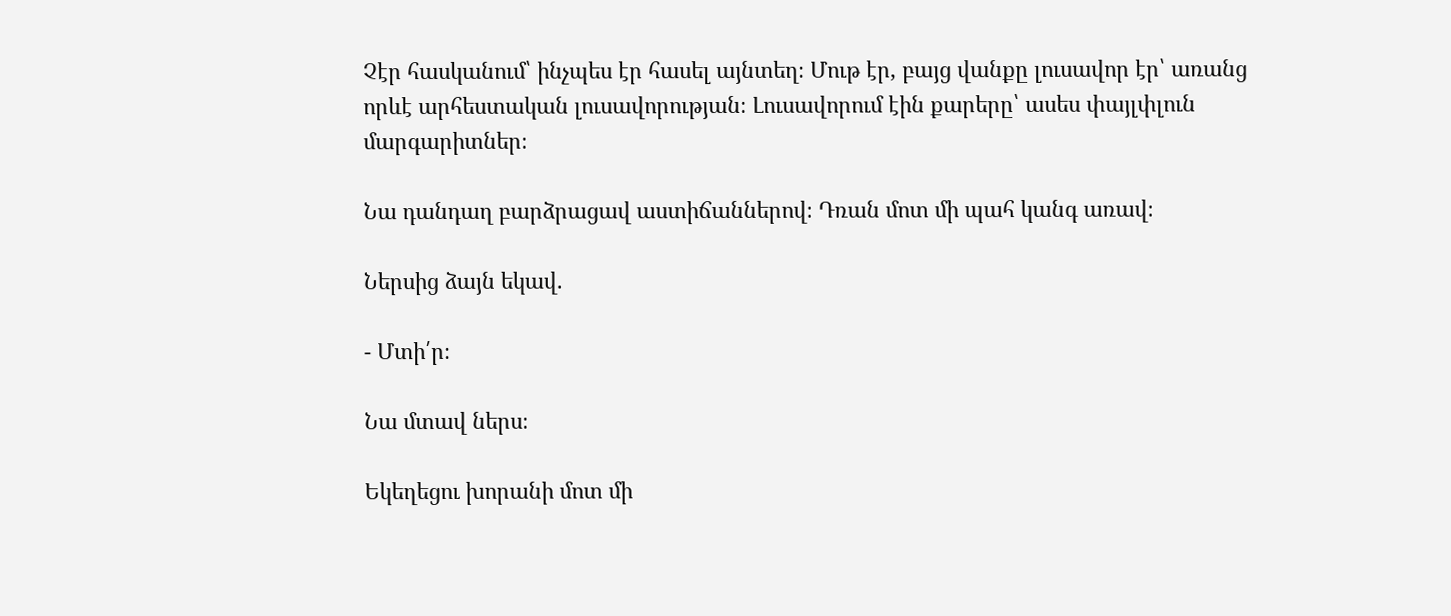Չէր հասկանում՝ ինչպես էր հասել այնտեղ։ Մութ էր, բայց վանքը լուսավոր էր՝ առանց որևէ արհեստական լուսավորության։ Լուսավորում էին քարերը՝ ասես փայլփլուն մարգարիտներ։

Նա դանդաղ բարձրացավ աստիճաններով։ Դռան մոտ մի պահ կանգ առավ։

Ներսից ձայն եկավ.

- Մտի՛ր։

Նա մտավ ներս։

Եկեղեցու խորանի մոտ մի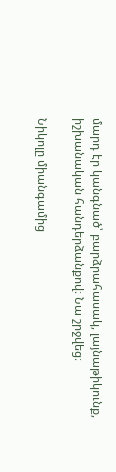մարդ էր կանգնած՝ բարձրահասակ, լայնաթիկունք, իշխանական հանդերձանքով։ Նա շրջվեց։

Նիկոլը միանգամից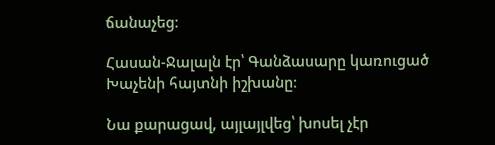ճանաչեց։

Հասան-Ջալալն էր՝ Գանձասարը կառուցած Խաչենի հայտնի իշխանը։

Նա քարացավ, այլայլվեց՝ խոսել չէր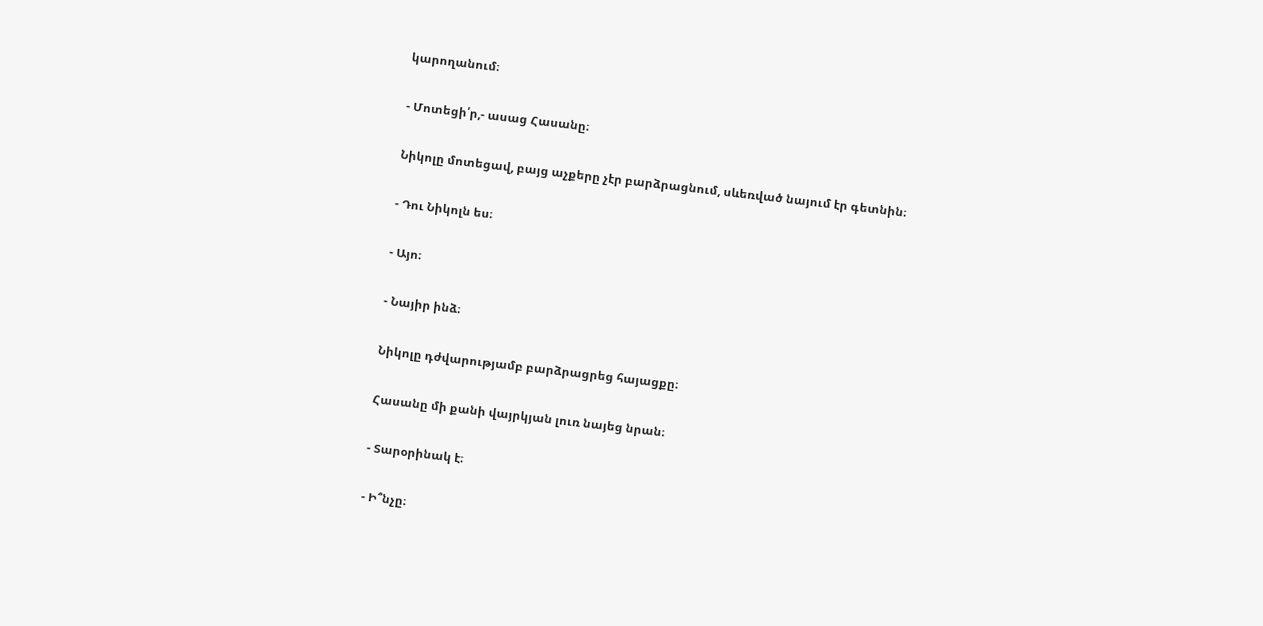կարողանում։

- Մոտեցի՛ր,- ասաց Հասանը։

Նիկոլը մոտեցավ, բայց աչքերը չէր բարձրացնում, սևեռված նայում էր գետնին։

- Դու Նիկոլն ես։

- Այո։

- Նայիր ինձ։

Նիկոլը դժվարությամբ բարձրացրեց հայացքը։

Հասանը մի քանի վայրկյան լուռ նայեց նրան։

- Տարօրինակ է։

- Ի՞նչը։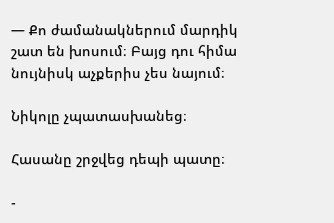— Քո ժամանակներում մարդիկ շատ են խոսում։ Բայց դու հիմա նույնիսկ աչքերիս չես նայում։

Նիկոլը չպատասխանեց։

Հասանը շրջվեց դեպի պատը։

-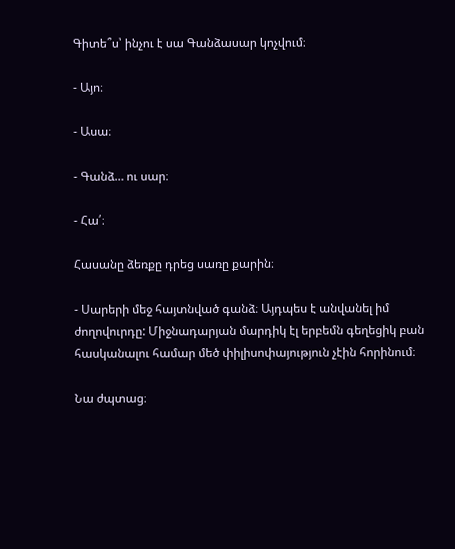Գիտե՞ս՝ ինչու է սա Գանձասար կոչվում։

- Այո։

- Ասա։

- Գանձ… ու սար։

- Հա՛։

Հասանը ձեռքը դրեց սառը քարին։

- Սարերի մեջ հայտնված գանձ։ Այդպես է անվանել իմ ժողովուրդը: Միջնադարյան մարդիկ էլ երբեմն գեղեցիկ բան հասկանալու համար մեծ փիլիսոփայություն չէին հորինում։

Նա ժպտաց։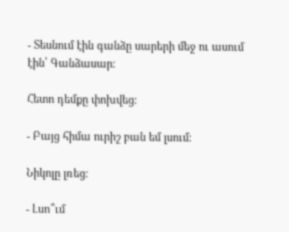- Տեսնում էին գանձը սարերի մեջ ու ասում էին՝ Գանձասար։

Հետո դեմքը փոխվեց։

- Բայց հիմա ուրիշ բան եմ լսում։

Նիկոլը լռեց։

- Լսո՞ւմ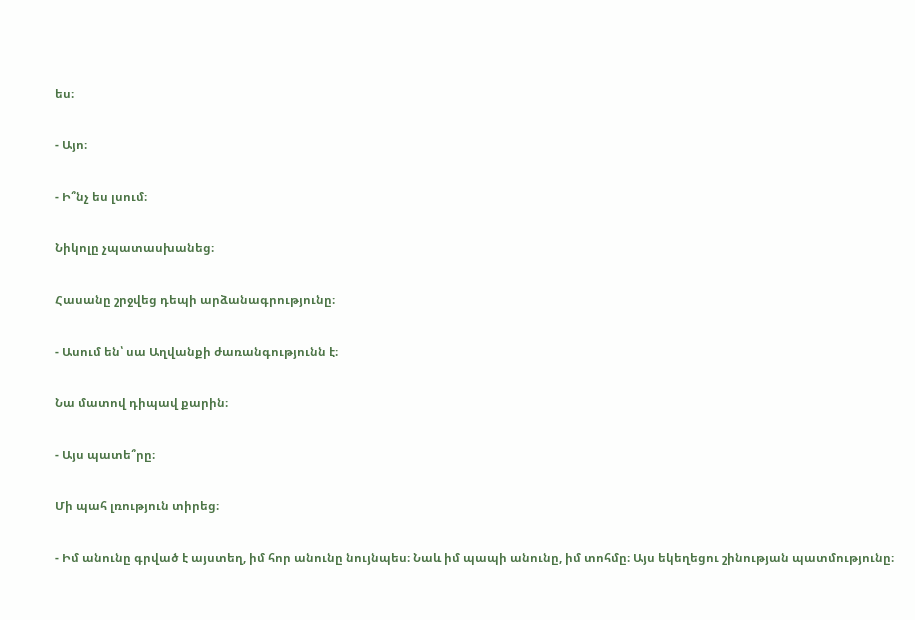ես։

- Այո։

- Ի՞նչ ես լսում։

Նիկոլը չպատասխանեց։

Հասանը շրջվեց դեպի արձանագրությունը։

- Ասում են՝ սա Աղվանքի ժառանգությունն է։

Նա մատով դիպավ քարին։

- Այս պատե՞րը։

Մի պահ լռություն տիրեց։

- Իմ անունը գրված է այստեղ, իմ հոր անունը նույնպես։ Նաև իմ պապի անունը, իմ տոհմը։ Այս եկեղեցու շինության պատմությունը։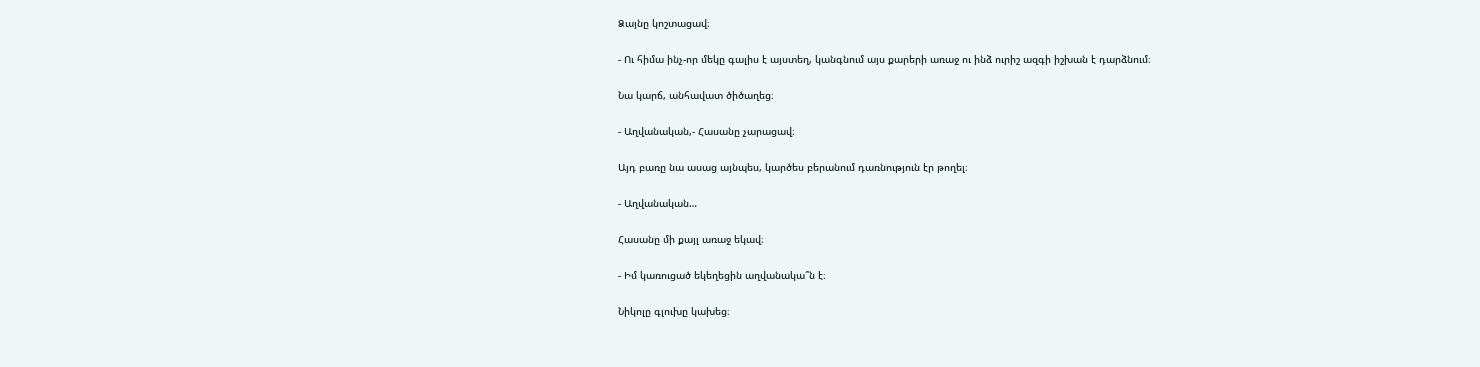Ձայնը կոշտացավ։

- Ու հիմա ինչ-որ մեկը գալիս է այստեղ, կանգնում այս քարերի առաջ ու ինձ ուրիշ ազգի իշխան է դարձնում։

Նա կարճ, անհավատ ծիծաղեց։

- Աղվանական,- Հասանը չարացավ։

Այդ բառը նա ասաց այնպես, կարծես բերանում դառնություն էր թողել։

- Աղվանական…

Հասանը մի քայլ առաջ եկավ։

- Իմ կառուցած եկեղեցին աղվանակա՞ն է։

Նիկոլը գլուխը կախեց։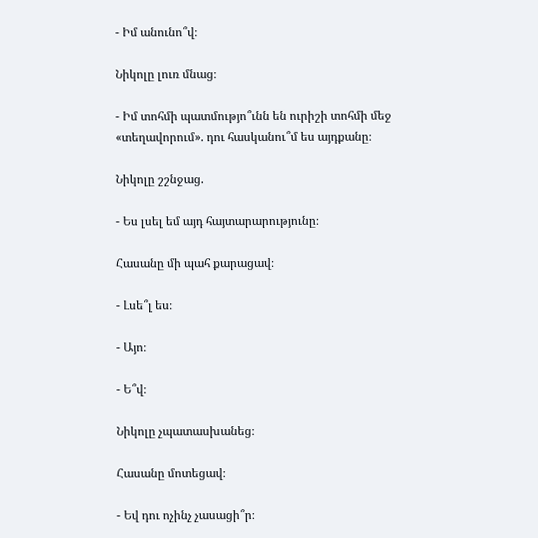- Իմ անունո՞վ։

Նիկոլը լուռ մնաց։

- Իմ տոհմի պատմությո՞ւնն են ուրիշի տոհմի մեջ «տեղավորում». դու հասկանու՞մ ես այդքանը։

Նիկոլը շշնջաց.

- Ես լսել եմ այդ հայտարարությունը։

Հասանը մի պահ քարացավ։

- Լսե՞լ ես։

- Այո։

- Ե՞վ։

Նիկոլը չպատասխանեց։

Հասանը մոտեցավ։

- Եվ դու ոչինչ չասացի՞ր։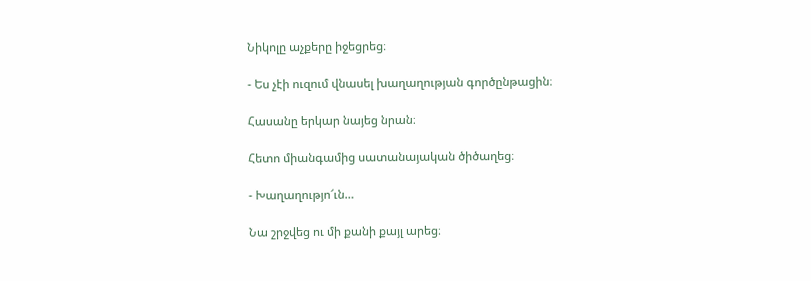Նիկոլը աչքերը իջեցրեց։

- Ես չէի ուզում վնասել խաղաղության գործընթացին։

Հասանը երկար նայեց նրան։

Հետո միանգամից սատանայական ծիծաղեց։

- Խաղաղությո՜ւն…

Նա շրջվեց ու մի քանի քայլ արեց։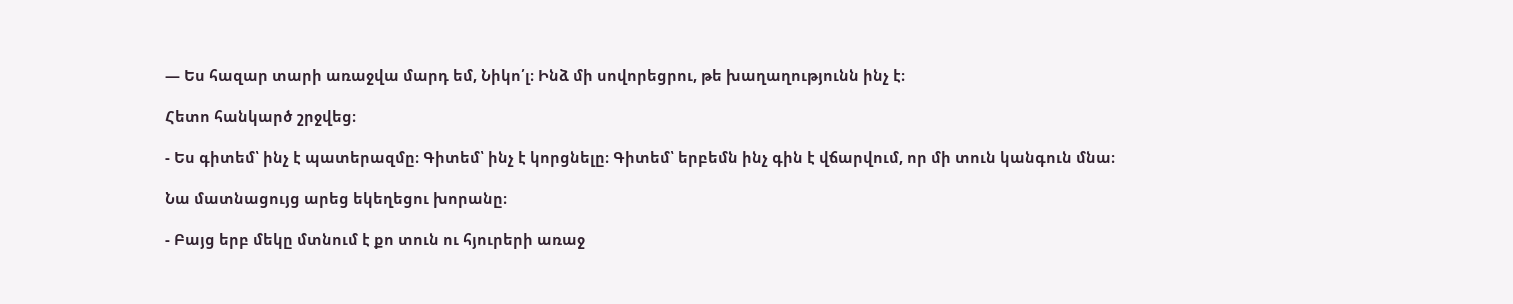— Ես հազար տարի առաջվա մարդ եմ, Նիկո՛լ։ Ինձ մի սովորեցրու, թե խաղաղությունն ինչ է։

Հետո հանկարծ շրջվեց։

- Ես գիտեմ՝ ինչ է պատերազմը։ Գիտեմ՝ ինչ է կորցնելը։ Գիտեմ՝ երբեմն ինչ գին է վճարվում, որ մի տուն կանգուն մնա։

Նա մատնացույց արեց եկեղեցու խորանը։

- Բայց երբ մեկը մտնում է քո տուն ու հյուրերի առաջ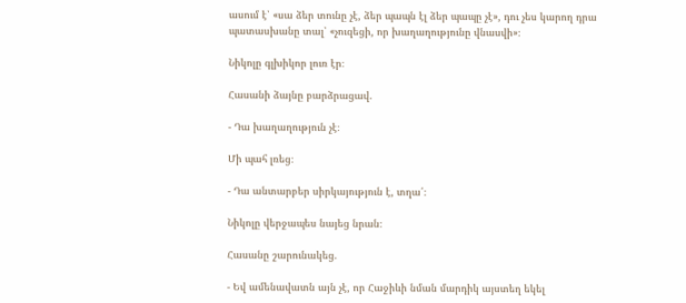ասում է՝ «սա ձեր տունը չէ, ձեր պապն էլ ձեր պապը չէ», դու չես կարող դրա պատասխանը տալ՝ «չուզեցի, որ խաղաղությունը վնասվի»։

Նիկոլը գլխիկոր լուռ էր։

Հասանի ձայնը բարձրացավ.

- Դա խաղաղություն չէ։

Մի պահ լռեց։

- Դա անտարբեր սիրկայություն է, տղա՛։

Նիկոլը վերջապես նայեց նրան։

Հասանը շարունակեց.

- Եվ ամենավատն այն չէ, որ Հաջիևի նման մարդիկ այստեղ եկել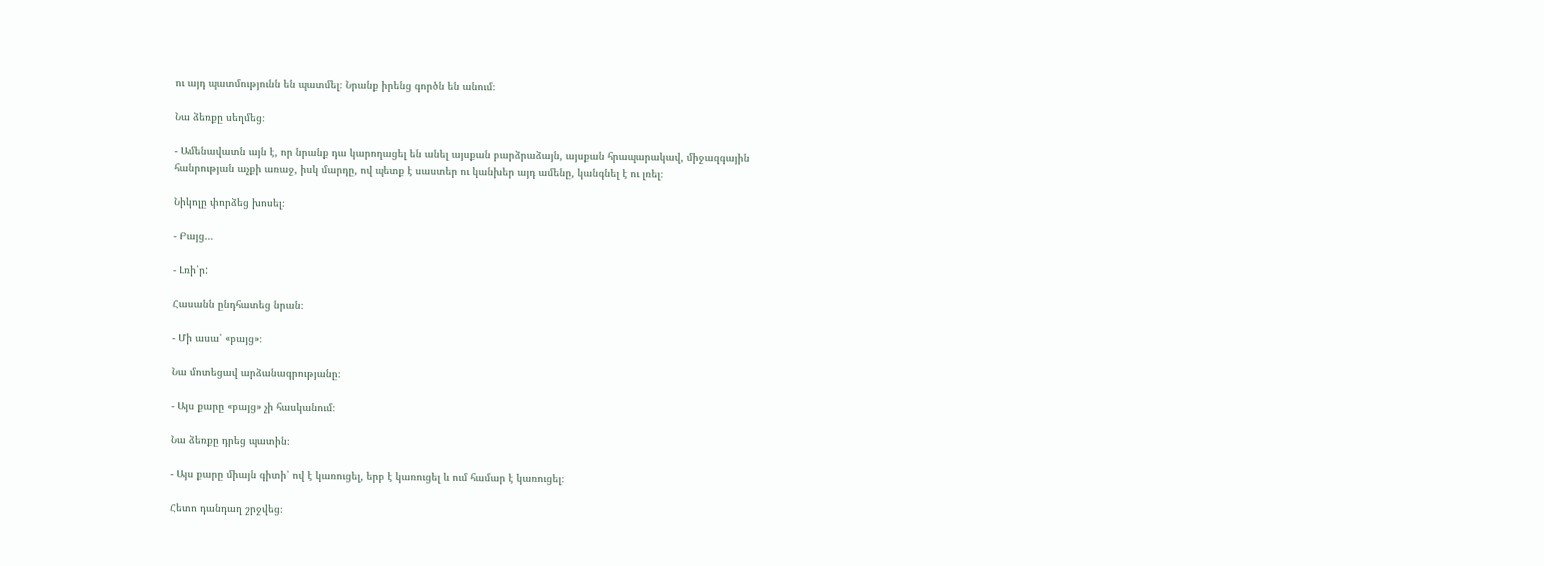ու այդ պատմությունն են պատմել։ Նրանք իրենց գործն են անում։

Նա ձեռքը սեղմեց։

- Ամենավատն այն է, որ նրանք դա կարողացել են անել այսքան բարձրաձայն, այսքան հրապարակավ, միջազգային հանրության աչքի առաջ, իսկ մարդը, ով պետք է սաստեր ու կանխեր այդ ամենը, կանգնել է ու լռել։

Նիկոլը փորձեց խոսել։

- Բայց…

- Լռի՛ր:

Հասանն ընդհատեց նրան։

- Մի ասա՝ «բայց»։

Նա մոտեցավ արձանագրությանը։

- Այս քարը «բայց» չի հասկանում։

Նա ձեռքը դրեց պատին։

- Այս քարը միայն գիտի՝ ով է կառուցել, երբ է կառուցել և ում համար է կառուցել։

Հետո դանդաղ շրջվեց։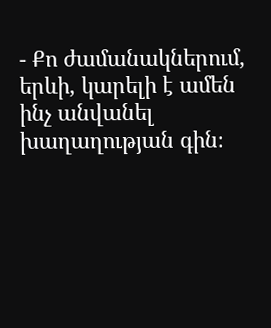- Քո ժամանակներում, երևի, կարելի է ամեն ինչ անվանել խաղաղության գին։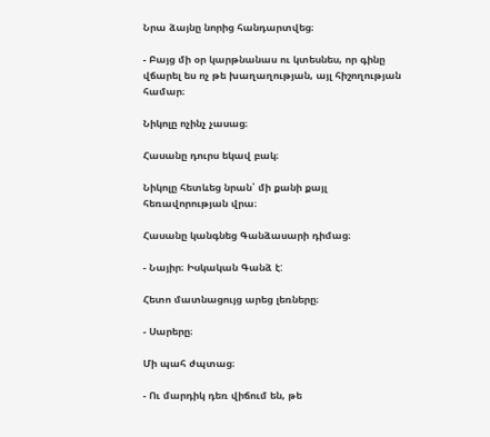Նրա ձայնը նորից հանդարտվեց։

- Բայց մի օր կարթնանաս ու կտեսնես, որ գինը վճարել ես ոչ թե խաղաղության, այլ հիշողության համար։

Նիկոլը ոչինչ չասաց։

Հասանը դուրս եկավ բակ։

Նիկոլը հետևեց նրան՝ մի քանի քայլ հեռավորության վրա։

Հասանը կանգնեց Գանձասարի դիմաց։

- Նայիր։ Իսկական Գանձ է:

Հետո մատնացույց արեց լեռները։

- Սարերը։

Մի պահ ժպտաց։

- Ու մարդիկ դեռ վիճում են, թե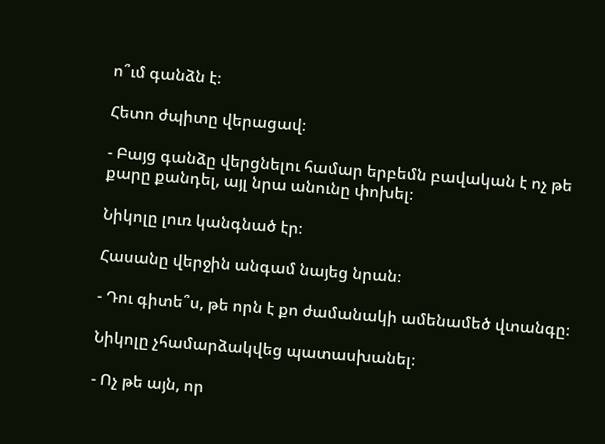ո՞ւմ գանձն է։

Հետո ժպիտը վերացավ։

- Բայց գանձը վերցնելու համար երբեմն բավական է ոչ թե քարը քանդել, այլ նրա անունը փոխել։

Նիկոլը լուռ կանգնած էր։

Հասանը վերջին անգամ նայեց նրան։

- Դու գիտե՞ս, թե որն է քո ժամանակի ամենամեծ վտանգը։

Նիկոլը չհամարձակվեց պատասխանել։

- Ոչ թե այն, որ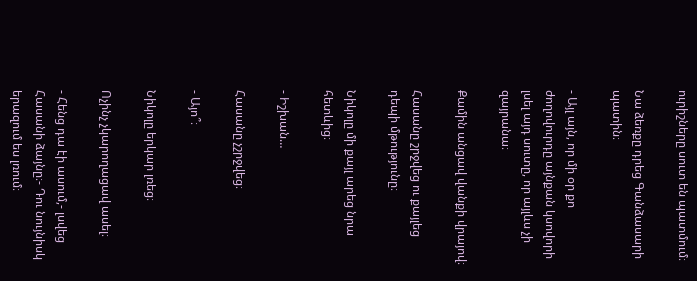ուրիշները սուտ են պատմում։

Նա ձեռքը դրեց Գանձասարի պատին։

- Այլ այն, որ մի օր քո ժողովուրդը այնքան կսովորի լսել այդ սուտը, որ այլևս չի զայրանա։

Քամին անցավ վանքի վրայով։

Հասանը շրջվեց ու քայլեց դեպի մթությունը։

Նիկոլը մի քայլ արեց նրա հետևից։

- Իշխան…

Հասանը չշրջվեց։

- Այո՞։

Նիկոլը երկար լռեց։

Ոչինչ չկարողացավ ասել։

- Հենց դա էի ասում,- լսվեց Հասանի ձայնը։- Դու նույնիսկ երազում ես լռում։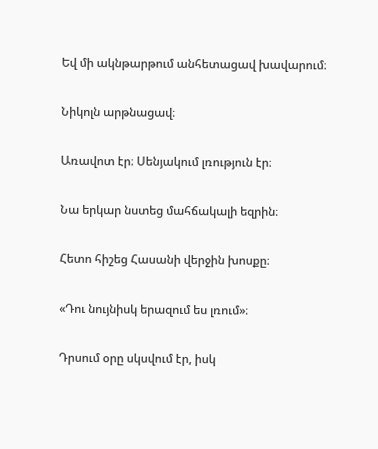Եվ մի ակնթարթում անհետացավ խավարում։

Նիկոլն արթնացավ։

Առավոտ էր։ Սենյակում լռություն էր։

Նա երկար նստեց մահճակալի եզրին։

Հետո հիշեց Հասանի վերջին խոսքը։

«Դու նույնիսկ երազում ես լռում»։

Դրսում օրը սկսվում էր, իսկ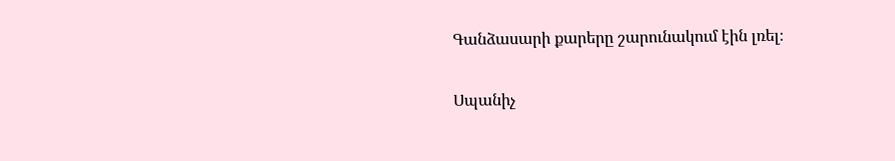Գանձասարի քարերը շարունակում էին լռել։

Սպանիչ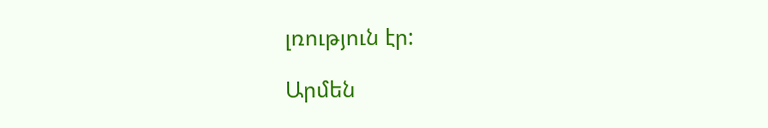լռություն էր:

Արմեն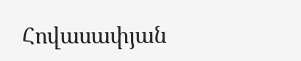Հովասափյան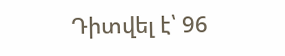Դիտվել է՝ 96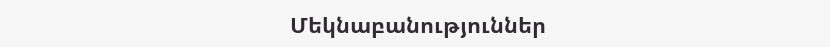Մեկնաբանություններ